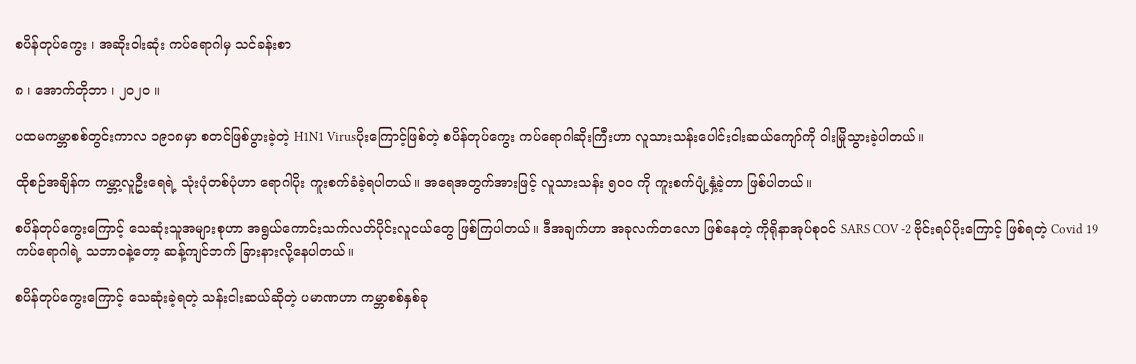စပိန်တုပ်ကွေး ၊ အဆိုးဝါးဆုံး ကပ်ရောဂါမှ သင်ခန်းစာ

၈ ၊ အောက်တိုဘာ ၊ ၂၀၂၀ ။

ပထမကမ္ဘာစစ်တွင်းကာလ ၁၉၁၈မှာ စတင်ဖြစ်ပွားခဲ့တဲ့ H1N1 Virusပိုးကြောင့်ဖြစ်တဲ့ စပိန်တုပ်ကွေး ကပ်ရောဂါဆိုးကြီးဟာ လူသားသန်းပေါင်းငါးဆယ်ကျော်ကို ဝါးမြိုသွားခဲ့ပါတယ်။

ထိုစဉ်အချိန်က ကမ္ဘာ့လူဦးရေရဲ့ သုံးပုံတစ်ပုံဟာ ရောဂါပိုး ကူးစက်ခံခဲ့ရပါတယ်။ အရေအတွက်အားဖြင့် လူသားသန်း ၅၀၀ ကို ကူးစက်ပျံ့နှံ့ခဲ့တာ ဖြစ်ပါတယ်။

စပိန်တုပ်ကွေးကြောင့် သေဆုံးသူအများစုဟာ အရွယ်ကောင်းသက်လတ်ပိုင်းလူငယ်တွေ ဖြစ်ကြပါတယ်။ ဒီအချက်ဟာ အခုလက်တလော ဖြစ်နေတဲ့ ကိုရိုနာအုပ်စုဝင် SARS COV -2 ဗိုင်းရပ်ပိုးကြောင့် ဖြစ်ရတဲ့ Covid 19 ကပ်ရောဂါရဲ့ သဘာဝနဲ့တော့ ဆန့်ကျင်ဘက် ခြားနားလို့နေပါတယ်။

စပိန်တုပ်ကွေးကြောင့် သေဆုံးခဲ့ရတဲ့ သန်းငါးဆယ်ဆိုတဲ့ ပမာဏဟာ ကမ္ဘာစစ်နှစ်ခု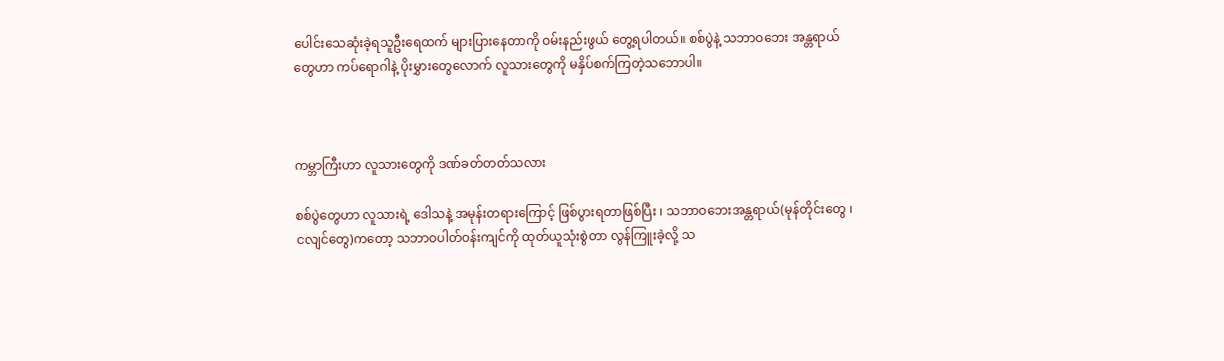ပေါင်းသေဆုံးခဲ့ရသူဦးရေထက် များပြားနေတာကို ဝမ်းနည်းဖွယ် တွေ့ရပါတယ်။ စစ်ပွဲနဲ့ သဘာဝဘေး အန္တရာယ်တွေဟာ ကပ်ရောဂါနဲ့ ပိုးမွှားတွေလောက် လူသားတွေကို မနှိပ်စက်ကြတဲ့သဘောပါ။



ကမ္ဘာကြီးဟာ လူသားတွေကို ဒဏ်ခတ်တတ်သလား

စစ်ပွဲတွေဟာ လူသားရဲ့ ဒေါသနဲ့ အမုန်းတရားကြောင့် ဖြစ်ပွားရတာဖြစ်ပြီး ၊ သဘာဝဘေးအန္တရာယ်(မုန်တိုင်းတွေ ၊ ငလျင်တွေ)ကတော့ သဘာဝပါတ်ဝန်းကျင်ကို ထုတ်ယူသုံးစွဲတာ လွန်ကြူးခဲ့လို့ သ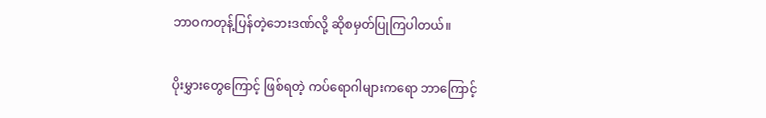ဘာဝကတုန့်ပြန်တဲ့ဘေးဒဏ်လို့ ဆိုစမှတ်ပြုကြပါတယ်။

ပိုးမွှားတွေကြောင့် ဖြစ်ရတဲ့ ကပ်ရောဂါများကရော ဘာကြောင့်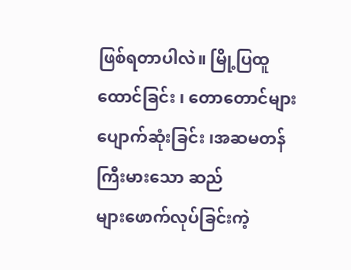ဖြစ်ရတာပါလဲ။ မြို့ပြထူထောင်ခြင်း ၊ တောတောင်များ ပျောက်ဆုံးခြင်း ၊အဆမတန်ကြီးမားသော ဆည်များ‌ဖောက်လုပ်ခြင်းကဲ့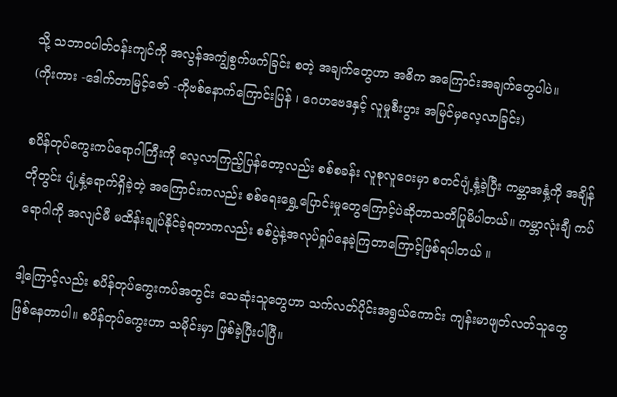သို့ သဘာဝပါတ်ဝန်းကျင်ကို အလွန်အကျွံစွက်ဖက်ခြင်း စတဲ့ အချက်တွေဟာ အဓိက အကြောင်းအချက်တွေပါပဲ။
(ကိုးကား -ဒေါက်တာမြင့်ဇော် -ကိုဗစ်နောက်ကြောင်းပြန် ၊ ဂေဟဗေဒနှင့် လူမှုစီးပွား အမြင်မှလေ့လာခြင်း)

စပိန်တုပ်ကွေးကပ်ရောဂါကြီးကို လေ့လာကြည့်ပြန်တော့လည်း စစ်စခန်း လူစုလူဝေးမှာ စတင်ပျံ့နှံ့ခဲ့ပြီး ကမ္ဘာအနှံ့ကို အချိန်တိုတွင်း ပျံ့နှံ့ရောက်ရှိခဲ့တဲ့ အကြောင်းကလည်း စစ်ရေးရွှေ့ပြောင်းမှုတွေကြောင့်ပဲဆိုတာသတိပြုမိပါတယ်။ ကမ္ဘာလုံးချီ ကပ်ရောဂါကို အလျင်မီ မထိန်းချုပ်နိုင်ခဲ့ရတာကလည်း စစ်ပွဲနဲ့အလုပ်ရှုပ်နေခဲ့ကြတာကြောင့်ဖြစ်ရပါတယ် ။

ဒါ့ကြောင့်လည်း စပိန်တုပ်ကွေးကပ်အတွင်း သေဆုံးသူတွေဟာ သက်လတ်ပိုင်းအရွယ်ကောင်း ကျန်းမာဖျတ်လတ်သူတွေ ဖြစ်နေတာပါ။ စပိန်တုပ်ကွေးဟာ သမိုင်းမှာ ဖြစ်ခဲ့ပြီးပါပြီ။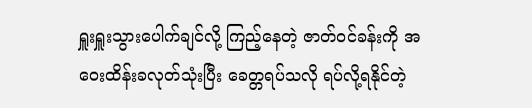ရှူးရှူးသွားပေါက်ချင်လို့ ကြည့်နေတဲ့ ဇာတ်ဝင်ခန်းကို အဝေးထိန်းခလုတ်သုံးပြီး ခေတ္တရပ်သလို ရပ်လို့ရနိုင်တဲ့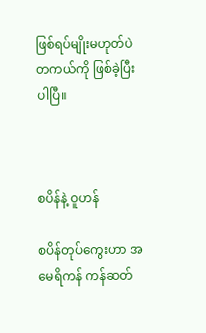ဖြစ်ရပ်မျိုးမဟုတ်ပဲ တကယ်ကို ဖြစ်ခဲ့ပြီးပါပြီ။



စပိန်နဲ့ ဝူဟန်

စပိန်တုပ်ကွေးဟာ အမေရိကန် ကန်ဆတ်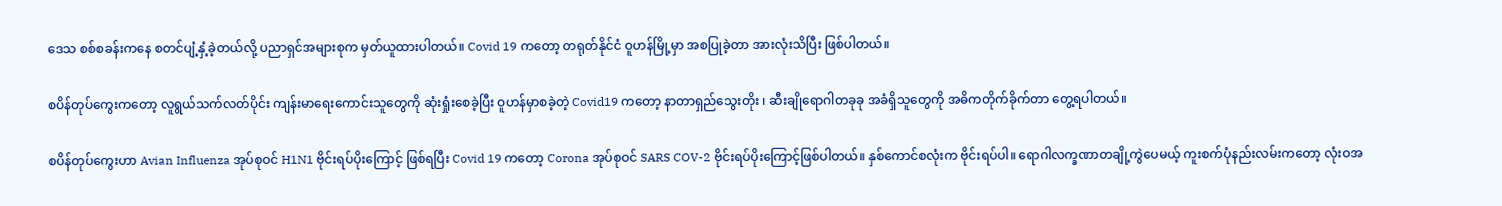ဒေသ စစ်စခန်းကနေ စတင်ပျံ့နှံ့ခဲ့တယ်လို့ ပညာရှင်အများစုက မှတ်ယူထားပါတယ်။ Covid 19 ကတော့ တရုတ်နိုင်ငံ ဝူဟန်မြို့မှာ အစပြုခဲ့တာ အားလုံးသိပြီး ဖြစ်ပါတယ်။

စပိန်တုပ်ကွေးကတော့ လူရွယ်သက်လတ်ပိုင်း ကျန်းမာရေးကောင်းသူတွေကို ဆုံးရှုံးစေခဲ့ပြီး ဝူဟန်မှာစခဲ့တဲ့ Covid19 ကတော့ နာတာရှည်သွေးတိုး ၊ ဆီးချိုရောဂါတခုခု အခံရှိသူတွေကို အဓိကတိုက်ခိုက်တာ တွေ့ရပါတယ်။

စပိန်တုပ်ကွေးဟာ Avian Influenza အုပ်စုဝင် H1N1 ဗိုင်းရပ်ပိုးကြောင့် ဖြစ်ရပြီး Covid 19 ကတော့ Corona အုပ်စုဝင် SARS COV-2 ဗိုင်းရပ်ပိုးကြောင့်ဖြစ်ပါတယ်။ နှစ်ကောင်စလုံးက ဗိုင်းရပ်ပါ။ ရောဂါလက္ခဏာ‌တချို့ကွဲပေမယ့် ကူးစက်ပုံနည်းလမ်းကတော့ လုံးဝအ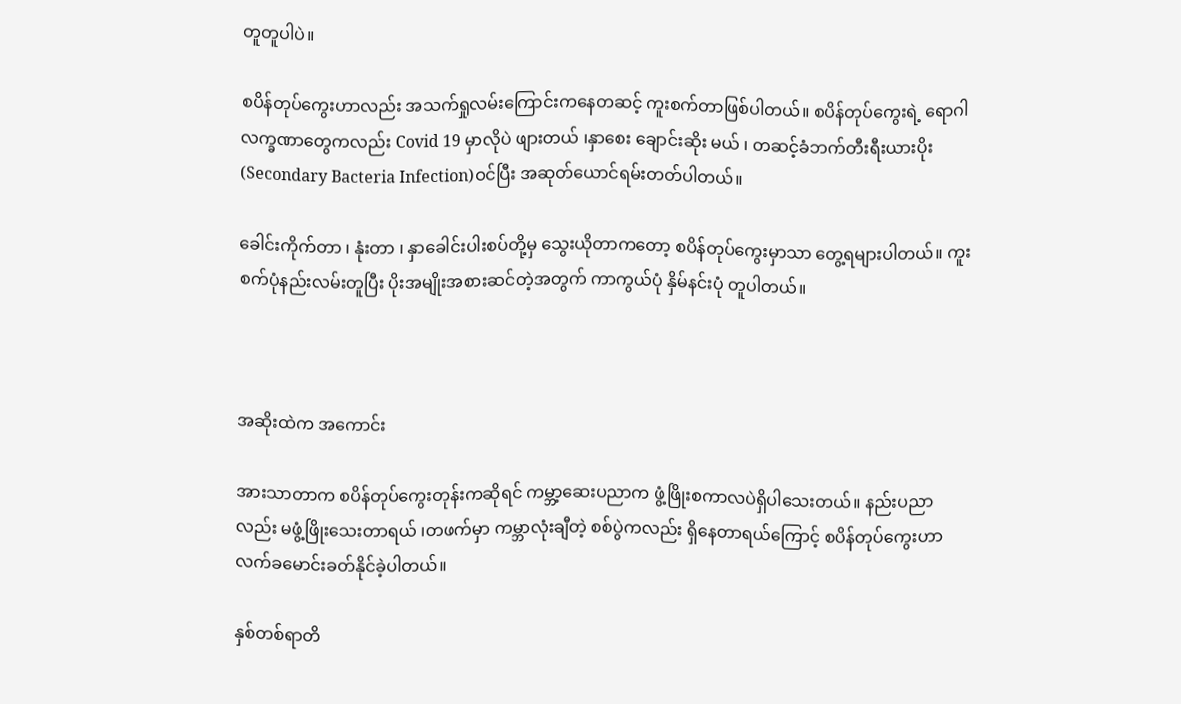တူတူပါပဲ။

စပိန်တုပ်ကွေးဟာလည်း အသက်ရှုလမ်းကြောင်းကနေတဆင့် ကူးစက်တာဖြစ်ပါတယ်။ စပိန်တုပ်ကွေးရဲ့ ရောဂါလက္ခဏာတွေကလည်း Covid 19 မှာလိုပဲ ဖျားတယ် ၊နှာစေး ချောင်းဆိုး မယ် ၊ တဆင့်ခံဘက်တီးရီးယားပိုး(Secondary Bacteria Infection)ဝင်ပြီး အဆုတ်ယောင်ရမ်းတတ်ပါတယ်။

ခေါင်းကိုက်တာ ၊ နုံးတာ ၊ နှာခေါင်းပါးစပ်တို့မှ သွေးယိုတာကတော့ စပိန်တုပ်ကွေးမှာသာ တွေ့ရများပါတယ်။ ကူးစက်ပုံနည်းလမ်းတူပြီး ပိုးအမျိုးအစားဆင်တဲ့အတွက် ကာကွယ်ပုံ နှိမ်နင်းပုံ တူပါတယ်။



အဆိုးထဲက အကောင်း

အားသာတာက စပိန်တုပ်ကွေးတုန်းကဆိုရင် ကမ္ဘာ့ဆေးပညာက ဖွံ့ဖြိုးစကာလပဲရှိပါသေးတယ်။ နည်းပညာလည်း မဖွံ့ဖြိုးသေးတာရယ် ၊တဖက်မှာ ကမ္ဘာလုံးချီတဲ့ စစ်ပွဲကလည်း ရှိနေတာရယ်ကြောင့် စပိန်တုပ်ကွေးဟာ လက်ခမောင်းခတ်နိုင်ခဲ့ပါတယ်။

နှစ်တစ်ရာတိ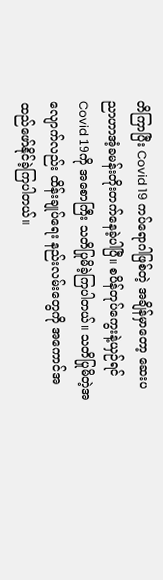တိကြာပြီး Covid 19 ကပ်ရောဂါဖြစ်တဲ့ အချိန်မှာတော့ ဆေးပညာဟာအံ့ခမန်းတိုးတက်နေခဲ့ပါပြီ။ စပိန်တုပ်ကွေးနဲ့ယှဉ်ရင် Covid 19ကို အစောကြီး သတိပြုမိခဲ့ကြပါတယ်။ သတိပြုမိတဲ့အလျောက်လည်း ထိန်းချုပ်ရေး နည်းလမ်းတွေကို အကောင်အထည်ဖော်နိုင်ခဲ့ကြပါတယ်။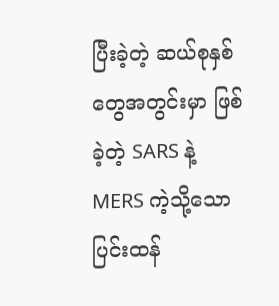ပြီးခဲ့တဲ့ ဆယ်စုနှစ်တွေအတွင်းမှာ ဖြစ်ခဲ့တဲ့ SARS နဲ့ MERS ကဲ့သို့သော ပြင်းထန်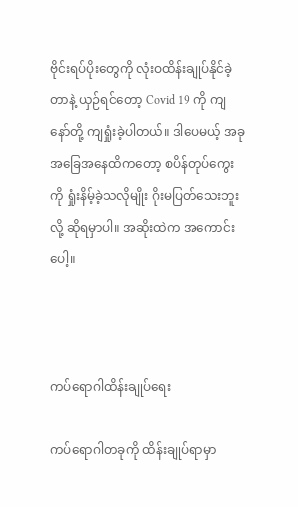ဗိုင်းရပ်ပိုးတွေကို လုံးဝထိန်းချုပ်နိုင်ခဲ့တာနဲ့ ယှဉ်ရင်တော့ Covid 19 ကို ကျနော်တို့ ကျရှုံးခဲ့ပါတယ်။ ဒါပေမယ့် အခုအခြေအနေထိကတော့ စပိန်တုပ်ကွေးကို ရှုံးနိမ့်ခဲ့သလိုမျိုး ဂိုးမပြတ်သေးဘူးလို့ ဆိုရမှာပါ။ အဆိုးထဲက အကောင်းပေါ့။



ကပ်ရောဂါထိန်းချုပ်ရေး

ကပ်ရောဂါတခုကို ထိန်းချုပ်ရာမှာ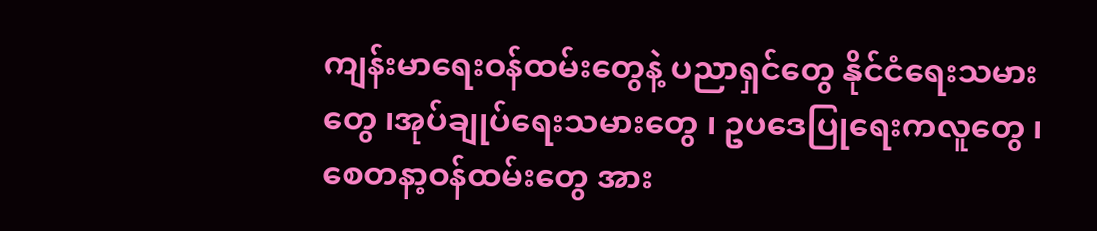ကျန်းမာရေးဝန်ထမ်းတွေနဲ့ ပညာရှင်တွေ နိုင်ငံရေးသမားတွေ ၊အုပ်ချုပ်ရေးသမားတွေ ၊ ဥပဒေပြုရေးကလူတွေ ၊စေတနာ့ဝန်ထမ်းတွေ အား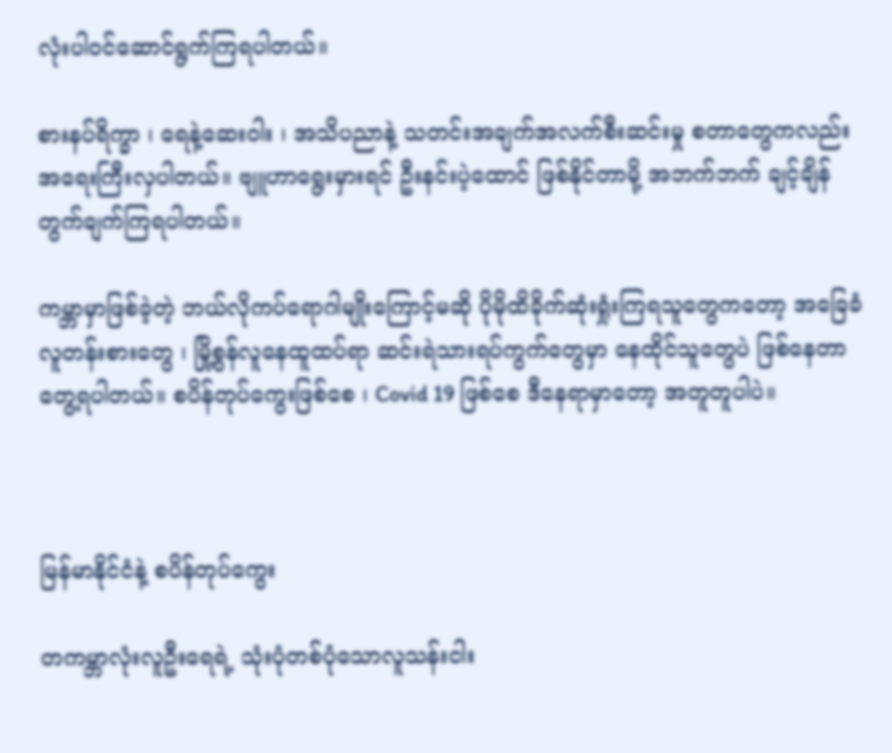လုံးပါဝင်ဆောင်ရွက်ကြရပါတယ်။

စားနပ်ရိက္ခာ ၊ ရေနဲ့ဆေးဝါး ၊ အသိပညာနဲ့ သတင်းအချက်အလက်စီးဆင်းမှု စတာတွေကလည်း အရေးကြီးလှပါတယ်။ ဗျူဟာရွေးမှားရင် ဦးနင်းပဲ့ထောင် ဖြစ်နိုင်တာမို့ အဘက်ဘက် ချင့်ချိန်တွက်ချက်ကြရပါတယ်။

ကမ္ဘာမှာဖြစ်ခဲ့တဲ့ ဘယ်လိုကပ်ရောဂါမျိုးကြောင့်မဆို ပိုမိုထိခိုက်ဆုံးရှုံးကြရသူတွေကတော့ အခြေခံလူတန်းစားတွေ ၊ မြို့စွန်လူနေထူထပ်ရာ ဆင်းရဲသားရပ်ကွက်တွေမှာ နေထိုင်သူတွေပဲ ဖြစ်နေတာတွေ့ရပါတယ်။ စပိန်တုပ်ကွေးဖြစ်စေ ၊ Covid 19 ဖြစ်စေ ဒီနေရာမှာတော့ အတူတူပါပဲ။



မြန်မာနိုင်ငံနဲ့ စပိန်တုပ်ကွေး

တကမ္ဘာလုံးလူဦး‌ရေရဲ့ သုံးပုံတစ်ပုံသောလူသန်းငါး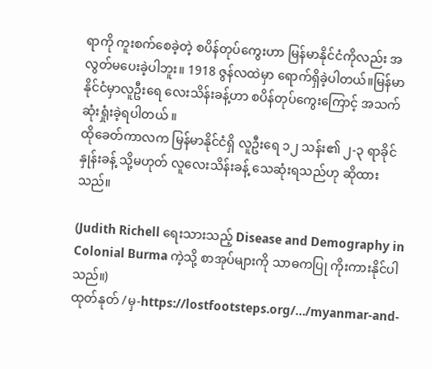ရာကို ကူးစက်စေခဲ့တဲ့ စပိန်တုပ်ကွေးဟာ မြန်မာနိုင်ငံကိုလည်း အလွတ်မပေးခဲ့ပါဘူး။ 1918 ဇွန်လထဲမှာ ရောက်ရှိခဲ့ပါတယ်။မြန်မာနိုင်ငံမှာလူဦးရေ လေးသိန်းခန့်ဟာ စပိန်တုပ်ကွေးကြောင့် အသက်ဆုံးရှုံးခဲ့ရပါတယ် ။
ထိုခေတ်ကာလက မြန်မာနိုင်ငံရှိ လူဦးရေ ၁၂ သန်း၏ ၂-၃ ရာခိုင်နှုန်းခန့် သို့မဟုတ် လူလေးသိန်းခန့် သေဆုံးရသည်ဟု ဆိုထားသည်။

(Judith Richell ရေးသားသည့် Disease and Demography in Colonial Burma ကဲ့သို့ စာအုပ်များကို သာဓကပြု ကိုးကားနိုင်ပါသည်။)
ထုတ်နုတ် /မှ-https://lostfootsteps.org/…/myanmar-and-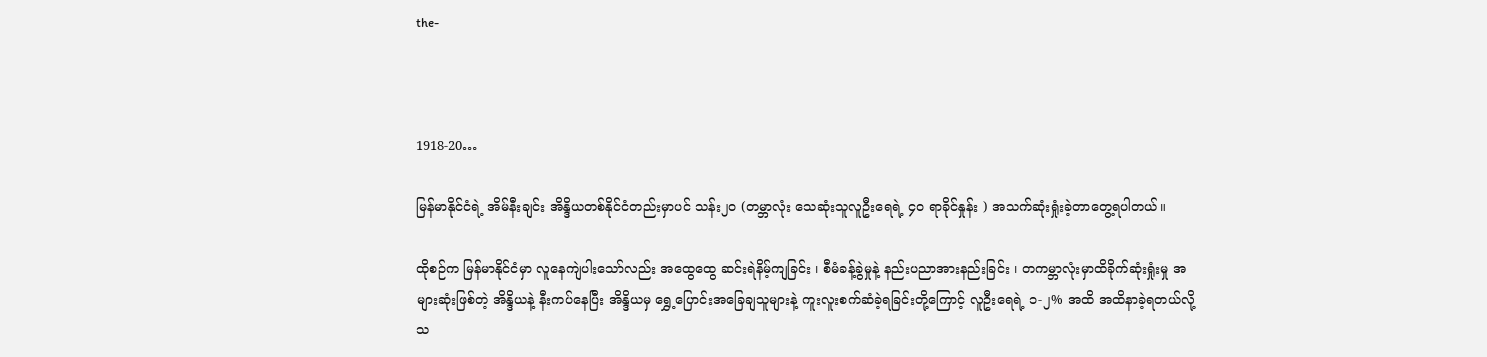the-



1918-20…

မြန်မာနိုင်ငံရဲ့ အိမ်နီးချင်း အိန္ဒိယတစ်နိုင်ငံတည်းမှာပင် သန်း၂၀ (တမ္ဘာလုံး သေဆုံးသူလူဦးရေရဲ့ ၄၀ ရာခိုင်နှုန်း ) အသက်ဆုံးရှုံးခဲ့တာတွေ့ရပါတယ်။

ထိုစဉ်က မြန်မာနိုင်ငံမှာ လူနေကျဲပါးသော်လည်း အထွေထွေ ဆင်းရဲနိမ့်ကျခြင်း ၊ စီမံခန့်ခွဲမှုနဲ့ နည်းပညာအားနည်းခြင်း ၊ တကမ္ဘာလုံးမှာထိခိုက်ဆုံးရှုံးမှု အများဆုံးဖြစ်တဲ့ အိန္ဒိယနဲ့ နီးကပ်နေပြီး အိန္ဒိယမှ ရွှေ့ပြောင်းအခြေချသူများနဲ့ ကူးလူးစက်ဆံခဲ့ရခြင်းတို့ကြောင့် လူဦးရေရဲ့ ၁-၂% အထိ အထိနာခဲ့ရတယ်လို့ သ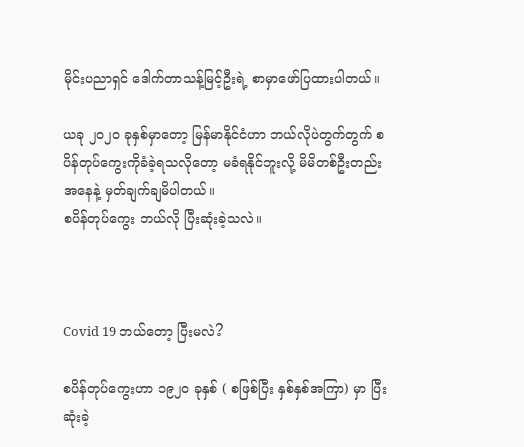မိုင်းပညာရှင် ဒေါက်တာသန့်မြင့်ဦးရဲ့ စာမှာဖော်ပြထားပါတယ်။

ယခု ၂၀၂၀ ခုနှစ်မှာတော့ မြန်မာနိုင်ငံဟာ ဘယ်လိုပဲတွက်တွက် စပိန်တုပ်ကွေးကိုခံခဲ့ရသလိုတော့ မခံရနိုင်ဘူးလို့ မိမိတစ်ဦးတည်းအနေနဲ့ မှတ်ချက်ချမိပါတယ်။
စပိန်တုပ်ကွေး ဘယ်လို ပြီးဆုံးခဲ့သလဲ။



Covid 19 ဘယ်တော့ ပြီးမလဲ?

စပိန်တုပ်ကွေးဟာ ၁၉၂၀ ခုနှစ် ( စဖြစ်ပြီး နှစ်နှစ်အကြာ) မှာ ပြီးဆုံးခဲ့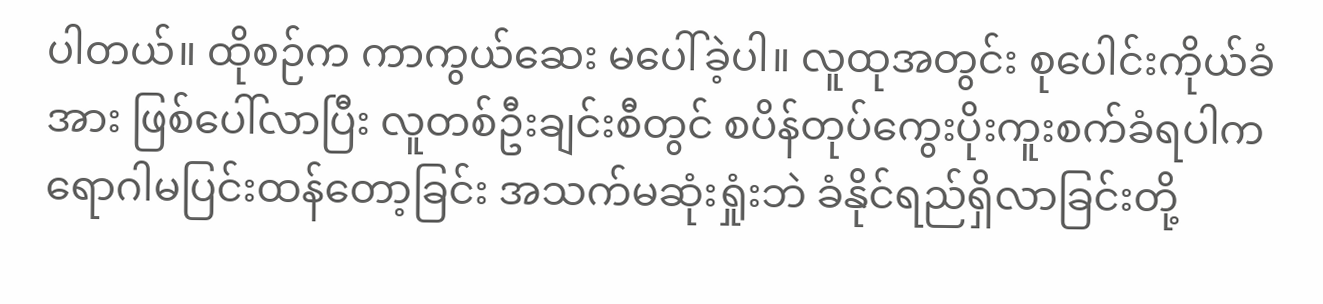ပါတယ်။ ထိုစဉ်က ကာကွယ်ဆေး မပေါ်ခဲ့ပါ။ လူထုအတွင်း စုပေါင်းကိုယ်ခံအား ဖြစ်ပေါ်လာပြီး လူတစ်ဦးချင်းစီတွင် စပိန်တုပ်ကွေးပိုးကူးစက်ခံရပါက ရောဂါမပြင်းထန်တော့ခြင်း အသက်မဆုံးရှုံးဘဲ ခံနိုင်ရည်ရှိလာခြင်းတို့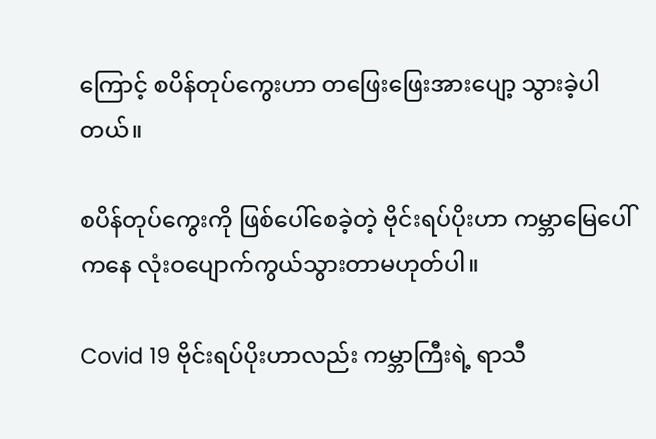ကြောင့် စပိန်တုပ်ကွေးဟာ တဖြေးဖြေးအားပျော့ သွားခဲ့ပါတယ်။

စပိန်တုပ်ကွေးကို ဖြစ်ပေါ်စေခဲ့တဲ့ ဗိုင်းရပ်ပိုးဟာ ကမ္ဘာမြေပေါ်ကနေ လုံးဝပျောက်ကွယ်သွားတာမဟုတ်ပါ။

Covid 19 ဗိုင်းရပ်ပိုးဟာလည်း ကမ္ဘာကြီးရဲ့ ရာသီ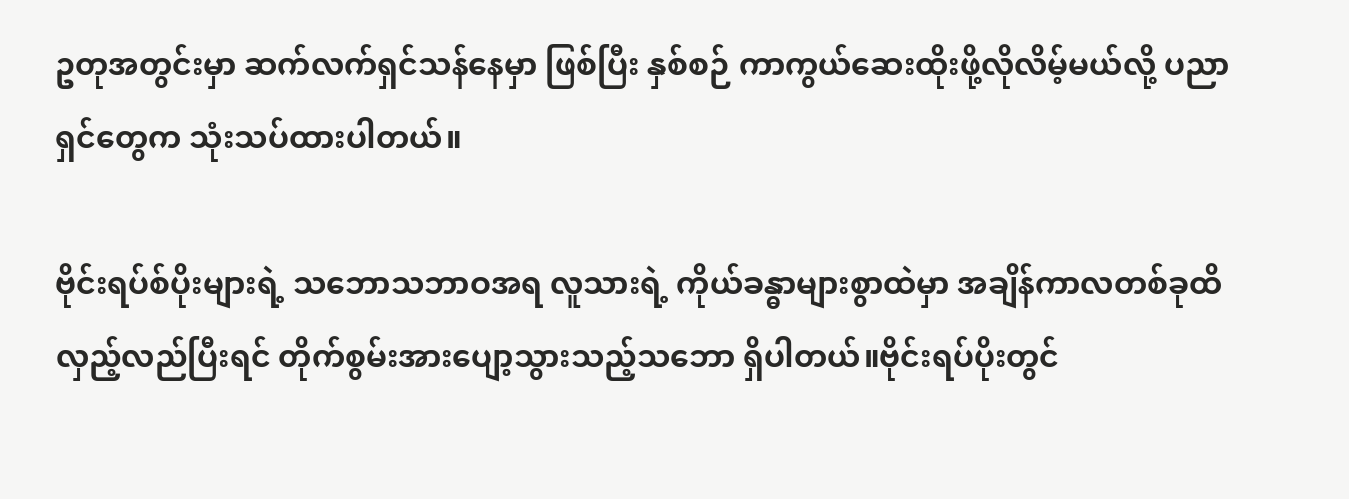ဥတုအတွင်းမှာ ဆက်လက်ရှင်သန်နေမှာ ဖြစ်ပြီး နှစ်စဉ် ကာကွယ်ဆေးထိုးဖို့လိုလိမ့်မယ်လို့ ပညာရှင်တွေက သုံးသပ်ထားပါတယ်။

ဗိုင်းရပ်စ်ပိုးများရဲ့ သဘောသဘာဝအရ လူသားရဲ့ ကိုယ်ခန္ဓာများစွာထဲမှာ အချိန်ကာလတစ်ခုထိ လှည့်လည်ပြီးရင် တိုက်စွမ်းအားပျော့သွားသည့်သဘော ရှိပါတယ်။ဗိုင်းရပ်ပိုးတွင်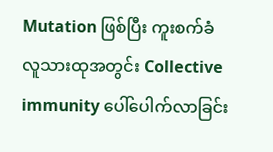Mutation ဖြစ်ပြီး ကူးစက်ခံလူသားထုအတွင်း Collective immunity ပေါ်ပေါက်လာခြင်း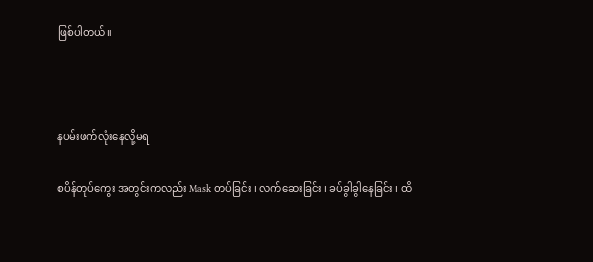ဖြစ်ပါတယ်။



နပမ်းဖက်လုံးနေလို့မရ

စပိန်တုပ်ကွေး အတွင်းကလည်း Mask တပ်ခြင်း ၊ လက်ဆေးခြင်း ၊ ခပ်ခွါခွါနေခြင်း ၊ ထိ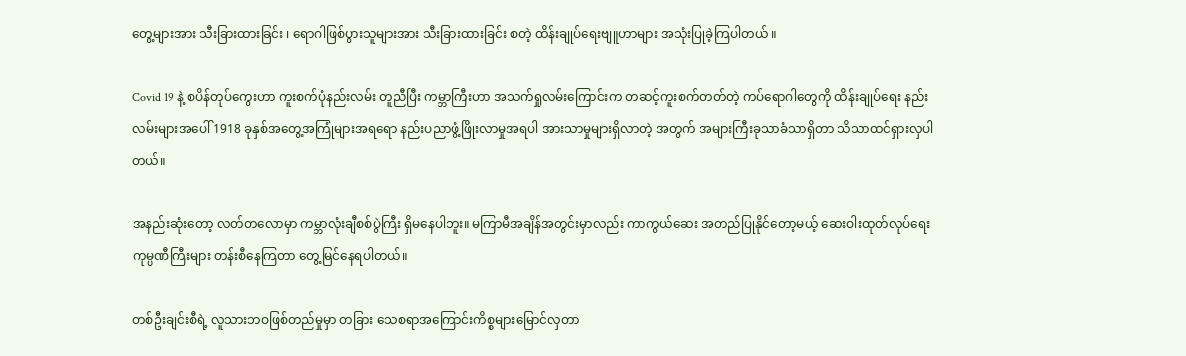တွေ့များအား သီးခြားထားခြင်း ၊ ရောဂါဖြစ်ပွားသူများအား သီးခြားထားခြင်း စတဲ့ ထိန်းချုပ်ရေးဗျူဟာများ အသုံးပြုခဲ့ကြပါတယ် ။

Covid 19 နဲ့ စပိန်တုပ်ကွေးဟာ ကူးစက်ပုံနည်းလမ်း တူညီပြီး ကမ္ဘာကြီးဟာ အသက်ရှုလမ်းကြောင်းက တဆင့်ကူးစက်တတ်တဲ့ ကပ်ရောဂါတွေကို ထိန်းချုပ်ရေး နည်းလမ်းများအပေါ် 1918 ခုနှစ်အတွေ့အကြုံများအရရော နည်းပညာဖွံ့ဖြိုးလာမှုအရပါ အားသာမှုများရှိလာတဲ့ အတွက် အများကြီးခုသာခံသာရှိတာ သိသာထင်ရှားလှပါတယ်။

အနည်းဆုံးတော့ လတ်တလောမှာ ကမ္ဘာလုံးချီစစ်ပွဲကြီး ရှိမနေပါဘူး။ မကြာမီအချိန်အတွင်းမှာလည်း ကာကွယ်ဆေး ‌အတည်ပြုနိုင်တော့မယ့် ဆေးဝါးထုတ်လုပ်ရေး ကုမ္ပဏီကြီးများ တန်းစီနေကြတာ တွေ့မြင်နေရပါတယ်။

တစ်ဦးချင်းစီရဲ့ လူသားဘဝဖြစ်တည်မှုမှာ တခြား သေစရာအကြောင်းကိစ္စများမြောင်လှတာ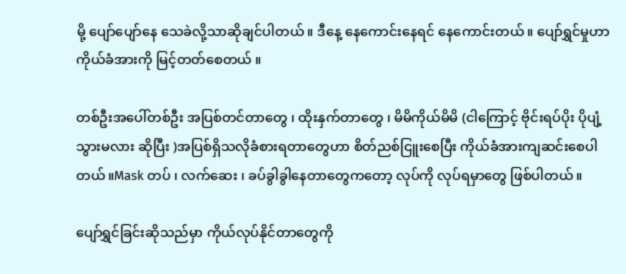မို့ ပျော်ပျော်နေ သေခဲလို့သာဆိုချင်ပါတယ်။ ဒီနေ့ နေကောင်းနေရင် နေကောင်းတယ်။ ပျော်ရွှင်မှုဟာ ကိုယ်ခံအားကို မြင့်တတ်စေတယ် ။

တစ်ဦးအပေါ်တစ်ဦး အပြစ်တင်တာတွေ ၊ ထိုးနှက်တာတွေ ၊ မိမိကိုယ်မိမိ (ငါကြောင့် ဗိုင်းရပ်ပိုး ပိုပျံ့သွားမလား ဆိုပြီး )အပြစ်ရှိသလိုခံစားရတာတွေဟာ စိတ်ညစ်ငြူးစေပြီး ကိုယ်ခံအားကျဆင်းစေပါတယ်။Mask တပ် ၊ လက်ဆေး ၊ ခပ်ခွါခွါနေတာတွေကတော့ လုပ်ကို လုပ်ရမှာတွေ ဖြစ်ပါတယ်။

ပျော်ရွှင်ခြင်းဆိုသည်မှာ ကိုယ်လုပ်နိုင်တာတွေကို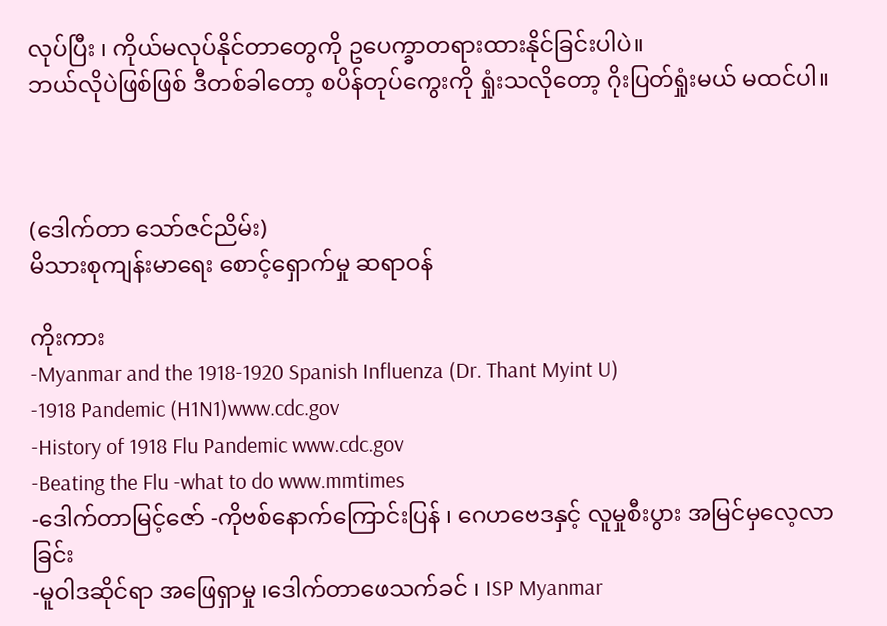လုပ်ပြီး ၊ ကိုယ်မလုပ်နိုင်တာတွေကို ဥပေက္ခာတရားထားနိုင်ခြင်းပါပဲ။
ဘယ်လိုပဲဖြစ်ဖြစ် ဒီတစ်ခါတော့ စပိန်တုပ်ကွေးကို ရှုံးသလိုတော့ ဂိုးပြတ်ရှုံးမယ် မထင်ပါ။



(ဒေါက်တာ သော်ဇင်ညိမ်း)
မိသားစုကျန်းမာရေး စောင့်ရှောက်မှု ဆရာဝန်

ကိုးကား
-Myanmar and the 1918-1920 Spanish Influenza (Dr. Thant Myint U)
-1918 Pandemic (H1N1)www.cdc.gov
-History of 1918 Flu Pandemic www.cdc.gov
-Beating the Flu -what to do www.mmtimes
-ဒေါက်တာမြင့်ဇော် -ကိုဗစ်နောက်ကြောင်းပြန် ၊ ဂေဟဗေဒနှင့် လူမှုစီးပွား အမြင်မှလေ့လာခြင်း
-မူဝါဒဆိုင်ရာ အဖြေရှာမှု ၊ဒေါက်တာ‌ဖေသက်ခင် ၊ ISP Myanmar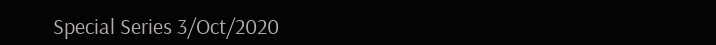Special Series 3/Oct/2020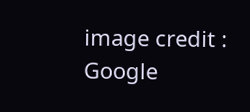image credit : Google